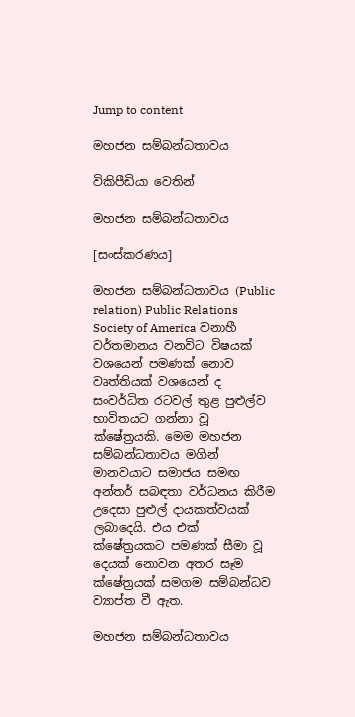Jump to content

මහජන සම්බන්ධතාවය

විකිපීඩියා වෙතින්

මහජන සම්බන්ධතාවය

[සංස්කරණය]

මහජන සම්බන්ධතාවය (Public relation) Public Relations Society of America වනාහී වර්තමානය වනවිට විෂයක් වශයෙන් පමණක් නොව වෘත්තියක් වශයෙන් ද සංවර්ධිත රටවල් තුළ පුළුල්ව භාවිතයට ගන්නා වූ ක්ෂේත්‍රයකි. මෙම මහජන සම්බන්ධතාවය මගින් මානවයාට සමාජය සමඟ අන්තර් සබඳතා වර්ධනය කිරීම උදෙසා පුළුල් දායකත්වයක් ලබාදෙයි. එය එක් ක්ෂේත්‍රයකට පමණක් සීමා වූ දෙයක් නොවන අතර සෑම ක්ෂේත්‍රයක් සමගම සම්බන්ධව ව්‍යාප්ත වී ඇත.

මහජන සම්බන්ධතාවය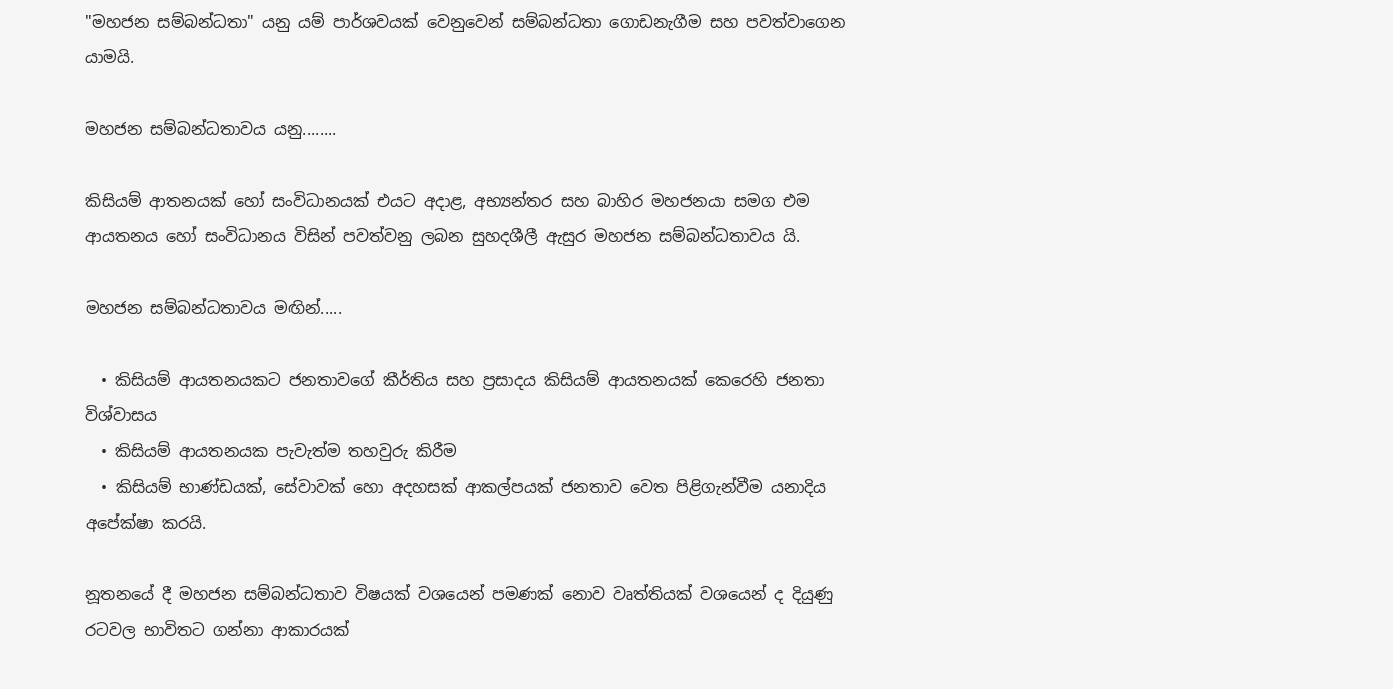"මහජන සම්බන්ධතා" යනු යම් පාර්ශවයක් වෙනුවෙන් සම්බන්ධතා ගොඩනැගීම සහ පවත්වාගෙන යාමයි.

මහජන සම්බන්ධතාවය යනු........

කිසියම් ආතනයක් හෝ සංවිධානයක් එයට අදාළ, අභ්‍යන්තර සහ බාහිර මහජනයා සමග එම ආයතනය හෝ සංවිධානය විසින් පවත්වනු ලබන සුහදශීලී ඇසුර මහජන සම්බන්ධතාවය යි.

මහජන සම්බන්ධතාවය මඟින්.....

  • කිසියම් ආයතනයකට ජනතාවගේ කීර්තිය සහ ප්‍රසාදය කිසියම් ආයතනයක් කෙරෙහි ජනතා විශ්වාසය
  • කිසියම් ආයතනයක පැවැත්ම තහවුරු කිරීම
  • කිසියම් භාණ්ඩයක්, සේවාවක් හො අදහසක් ආකල්පයක් ජනතාව වෙත පිළිගැන්වීම යනාදිය අපේක්ෂා කරයි.

නූතනයේ දී මහජන සම්බන්ධතාව විෂයක් වශයෙන් පමණක් නොව වෘත්තියක් වශයෙන් ද දියුණු රටවල භාවිතට ගන්නා ආකාරයක්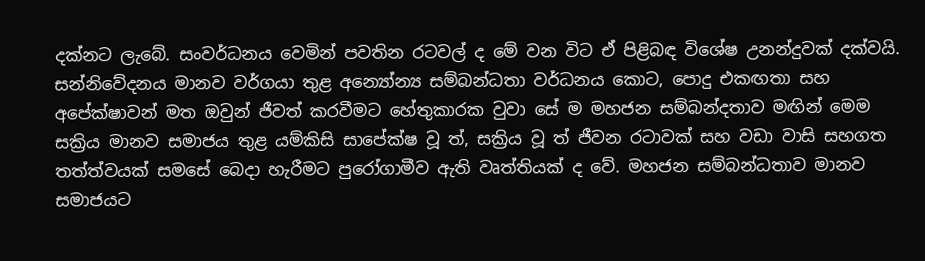දක්නට ලැබේ. සංවර්ධනය වෙමින් පවතින රටවල් ද මේ වන විට ඒ පිළිබඳ විශේෂ උනන්දුවක් දක්වයි. සන්නිවේදනය මානව වර්ගයා තුළ අන්‍යෝන්‍ය සම්බන්ධතා වර්ධනය කොට, පොදු එකඟතා සහ අපේක්ෂාවන් මත ඔවුන් ජීවත් කරවීමට හේතුකාරක වුවා සේ ම මහජන සම්බන්දතාව මඟින් මෙම සක්‍රිය මානව සමාජය තුළ යම්කිසි සාපේක්ෂ වූ ත්, සක්‍රිය වූ ත් ජීවන රටාවක් සහ වඩා වාසි සහගත තත්ත්වයක් සමසේ බෙදා හැරීමට පුරෝගාමීව ඇති වෘත්තියක් ද වේ. මහජන සම්බන්ධතාව මානව සමාජයට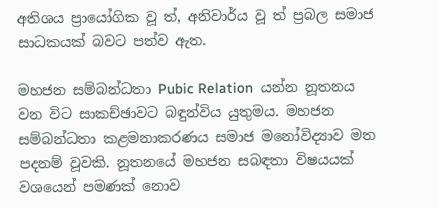අතිශය ප්‍රායෝගික වූ ත්, අනිවාර්ය වූ ත් ප්‍රබල සමාජ සාධකයක් බවට පත්ව ඇත.

මහජන සම්බන්ධතා Pubic Relation  යන්න නූතනය වන විට සාකච්ඡාවට බඳුන්විය යුතුමය. මහජන සම්බන්ධතා කළමනාකරණය සමාජ මනෝවිද්‍යාව මත පදනම් වූවකි. නූතනයේ මහජන සබඳතා විෂයයක් වශයෙන් පමණක් නොව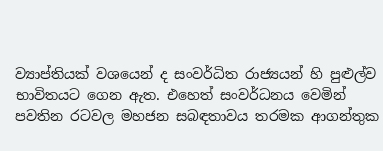ව්‍යාප්තියක් වශයෙන් ද සංවර්ධිත රාජ්‍යයන් හි පුළුල්ව භාවිතයට ගෙන ඇත. එහෙත් සංවර්ධනය වෙමින් පවතින රටවල මහජන සබඳතාවය තරමක ආගන්තුක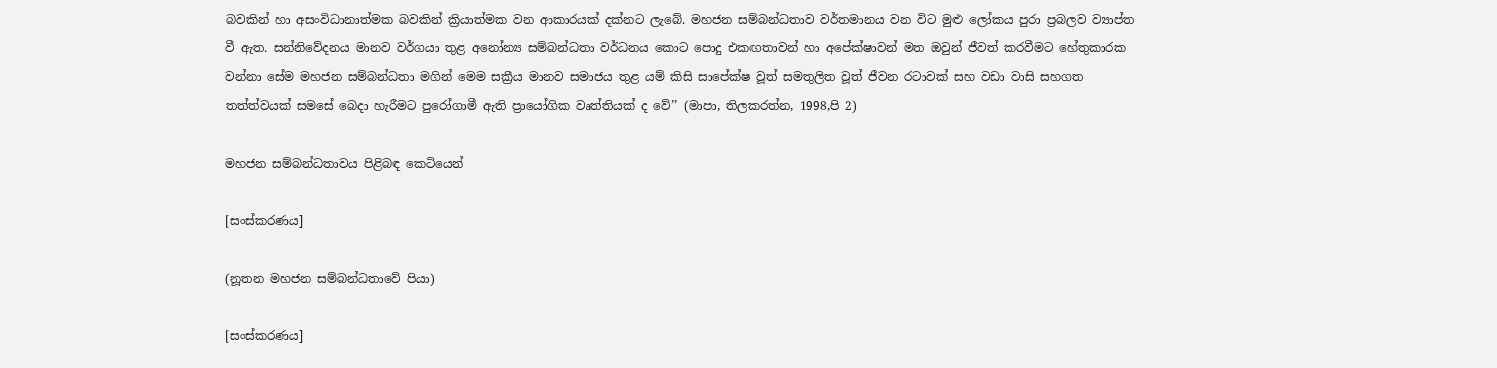බවකින් හා අසංවිධානාත්මක බවකින් ක්‍රියාත්මක වන ආකාරයක් දක්නට ලැබේ. මහජන සම්බන්ධතාව වර්තමානය වන විට මුළු ලෝකය පුරා ප්‍රබලව ව්‍යාප්ත වී ඇත. සන්නිවේදනය මානව වර්ගයා තුළ අනෝන්‍ය සම්බන්ධතා වර්ධනය කොට පොදු එකඟතාවන් හා අපේක්ෂාවන් මත ඔවුන් ජීවත් කරවීමට හේතුකාරක වන්නා සේම මහජන සම්බන්ධතා මගින් මෙම සක්‍රීය මානව සමාජය තුළ යම් කිසි සාපේක්ෂ වූත් සමතුලිත වූත් ජීවන රටාවක් සහ වඩා වාසි සහගත තත්ත්වයක් සමසේ බෙදා හැරීමට පුරෝගාමී ඇති ප්‍රායෝගික වෘත්තියක් ද වේ’’ (මාපා, තිලකරත්න, 1998,පි 2)

මහජන සම්බන්ධතාවය පිළිබඳ කෙටියෙන්

[සංස්කරණය]

(නූතන මහජන සම්බන්ධතාවේ පියා)

[සංස්කරණය]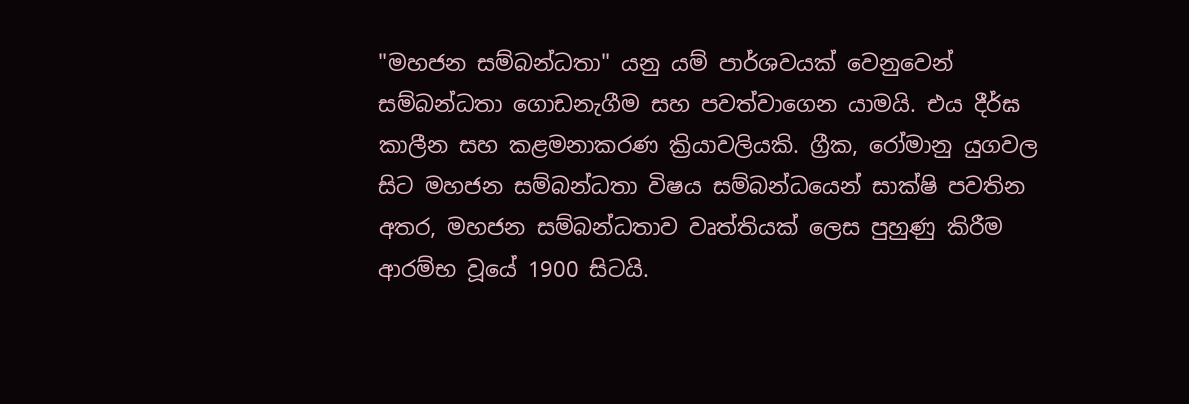"මහජන සම්බන්ධතා" යනු යම් පාර්ශවයක් වෙනුවෙන් සම්බන්ධතා ගොඩනැගීම සහ පවත්වාගෙන යාමයි. එය දීර්ඝ කාලීන සහ කළමනාකරණ ක්‍රියාවලියකි. ග්‍රීක, රෝමානු යුගවල සිට මහජන සම්බන්ධතා විෂය සම්බන්ධයෙන් සාක්ෂි පවතින අතර, මහජන සම්බන්ධතාව වෘත්තියක් ලෙස පුහුණු කිරීම ආරම්භ වූයේ 1900 සිටයි.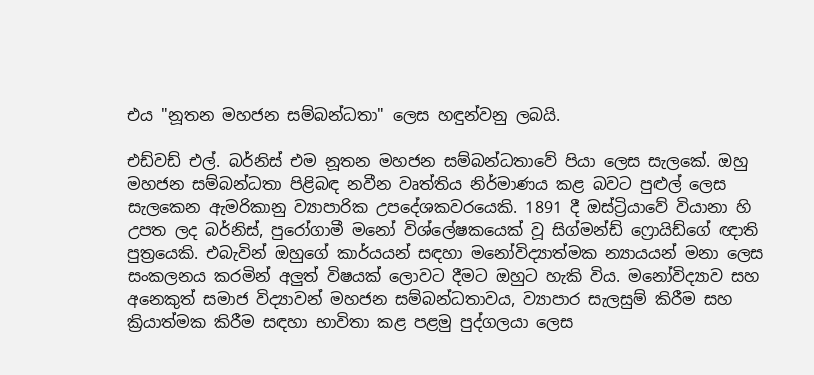එය "නූතන මහජන සම්බන්ධතා" ලෙස හඳුන්වනු ලබයි.

එඩ්වඩ් එල්. බර්නිස් එම නූතන මහජන සම්බන්ධතාවේ පියා ලෙස සැලකේ. ඔහු මහජන සම්බන්ධතා පිළිබඳ නවීන වෘත්තිය නිර්මාණය කළ බවට පුළුල් ලෙස සැලකෙන ඇමරිකානු ව්‍යාපාරික උපදේශකවරයෙකි. 1891 දී ඔස්ට්‍රියාවේ වියානා හි උපත ලද බර්නිස්, පුරෝගාමී මනෝ විශ්ලේෂකයෙක් වූ සිග්මන්ඩ් ෆ්‍රොයිඩ්ගේ ඥාති පුත්‍රයෙකි. එබැවින් ඔහුගේ කාර්යයන් සඳහා මනෝවිද්‍යාත්මක න්‍යායයන් මනා ලෙස සංකලනය කරමින් අලුත් විෂයක් ලොවට දීමට ඔහුට හැකි විය. මනෝවිද්‍යාව සහ අනෙකුත් සමාජ විද්‍යාවන් මහජන සම්බන්ධතාවය, ව්‍යාපාර සැලසුම් කිරීම සහ ක්‍රියාත්මක කිරීම සඳහා භාවිතා කළ පළමු පුද්ගලයා ලෙස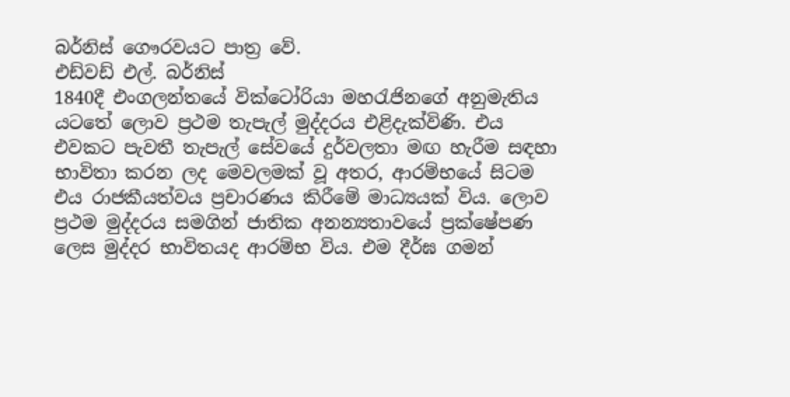බර්නිස් ගෞරවයට පාත්‍ර වේ.
එඩ්වඩ් එල්. බර්නිස්
1840දී එංගලන්තයේ වික්ටෝරියා මහරැජිනගේ අනුමැතිය යටතේ ලොව ප්‍රථම තැපැල් මුද්දරය එළිදැක්විණි. එය එවකට පැවතී තැපැල් සේවයේ දුර්වලතා මඟ හැරීම සඳහා භාවිතා කරන ලද මෙවලමක් වූ අතර, ආරම්භයේ සිටම එය රාජකීයත්වය ප්‍රචාරණය කිරීමේ මාධ්‍යයක් විය. ලොව ප්‍රථම මුද්දරය සමගින් ජාතික අනන්‍යතාවයේ ප්‍රක්ෂේපණ ලෙස මුද්දර භාවිතයද ආරම්භ විය. එම දීර්ඝ ගමන්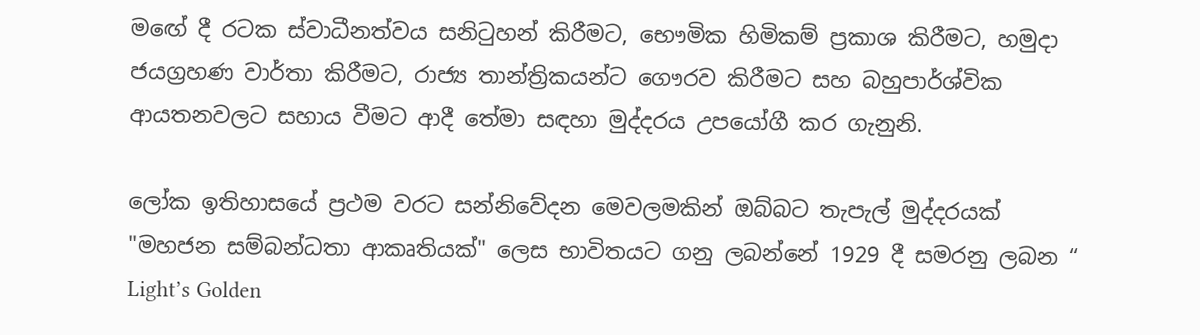මඟේ දී රටක ස්වාධීනත්වය සනිටුහන් කිරීමට, භෞමික හිමිකම් ප්‍රකාශ කිරීමට, හමුදා ජයග්‍රහණ වාර්තා කිරීමට, රාජ්‍ය තාන්ත්‍රිකයන්ට ගෞරව කිරීමට සහ බහුපාර්ශ්වික ආයතනවලට සහාය වීමට ආදී තේමා සඳහා මුද්දරය උපයෝගී කර ගැනුනි.

ලෝක ඉතිහාසයේ ප්‍රථම වරට සන්නිවේදන මෙවලමකින් ඔබ්බට තැපැල් මුද්දරයක් "මහජන සම්බන්ධතා ආකෘතියක්" ලෙස භාවිතයට ගනු ලබන්නේ 1929 දී සමරනු ලබන “ Light’s Golden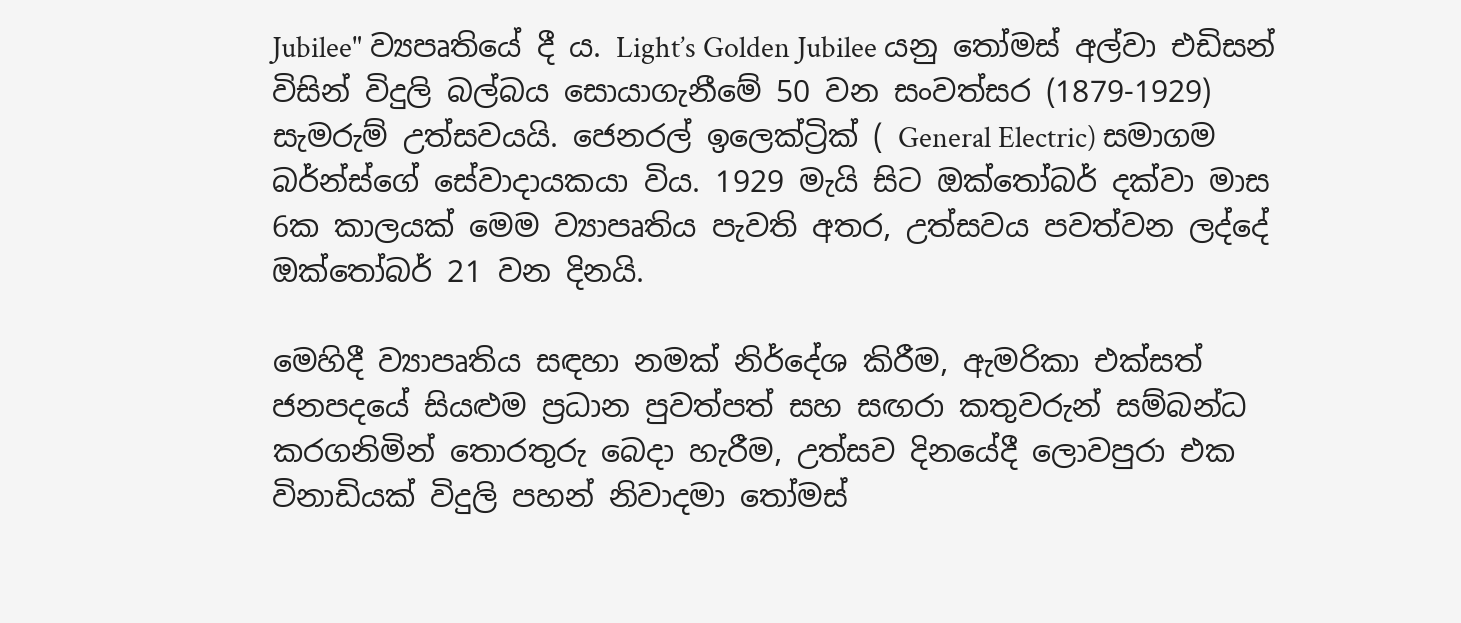Jubilee" ව්‍යපෘතියේ දී ය. Light’s Golden Jubilee යනු තෝමස් අල්වා එඩිසන් විසින් විදුලි බල්බය සොයාගැනීමේ 50 වන සංවත්සර (1879-1929) සැමරුම් උත්සවයයි. ජෙනරල් ඉලෙක්ට්‍රික් ( General Electric) සමාගම බර්න්ස්ගේ සේවාදායකයා විය. 1929 මැයි සිට ඔක්තෝබර් දක්වා මාස 6ක කාලයක් මෙම ව්‍යාපෘතිය පැවති අතර, උත්සවය පවත්වන ලද්දේ ඔක්තෝබර් 21 වන දිනයි.

මෙහිදී ව්‍යාපෘතිය සඳහා නමක් නිර්දේශ කිරීම, ඇමරිකා එක්සත් ජනපදයේ සියළුම ප්‍රධාන පුවත්පත් සහ සඟරා කතුවරුන් සම්බන්ධ කරගනිමින් තොරතුරු බෙදා හැරීම, උත්සව දිනයේදී ලොවපුරා එක විනාඩියක් විදුලි පහන් නිවාදමා තෝමස්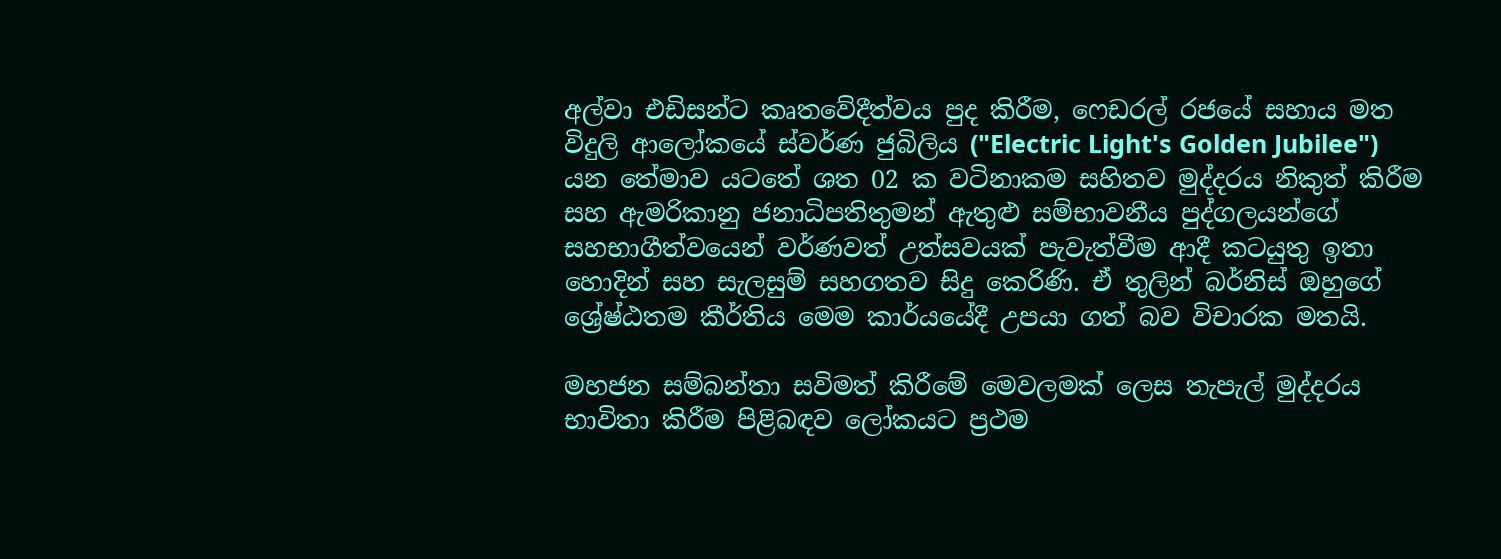අල්වා එඩිසන්ට කෘතවේදීත්වය පුද කිරීම, ෆෙඩරල් රජයේ සහාය මත විදුලි ආලෝකයේ ස්වර්ණ ජුබිලිය ("Electric Light's Golden Jubilee") යන තේමාව යටතේ ශත 02 ක වටිනාකම සහිතව මුද්දරය නිකුත් කිරීම සහ ඇමරිකානු ජනාධිපතිතුමන් ඇතුළු සම්භාවනීය පුද්ගලයන්ගේ සහභාගීත්වයෙන් වර්ණවත් උත්සවයක් පැවැත්වීම ආදී කටයුතු ඉතා හොදින් සහ සැලසුම් සහගතව සිදු කෙරිණි. ඒ තුලින් බර්නිස් ඔහුගේ ශ්‍රේෂ්ඨතම කීර්තිය මෙම කාර්යයේදී උපයා ගත් බව විචාරක මතයි.

මහජන සම්බන්තා සවිමත් කිරීමේ මෙවලමක් ලෙස තැපැල් මුද්දරය භාවිතා කිරීම පිළිබඳව ලෝකයට ප්‍රථම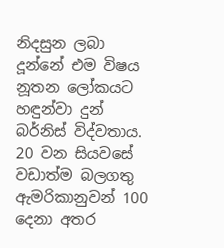නිදසුන ලබා දූන්නේ එම විෂය නූතන ලෝකයට හඳුන්වා දුන් බර්නිස් විද්වතාය. 20 වන සියවසේ වඩාත්ම බලගතු ඇමරිකානුවන් 100 දෙනා අතර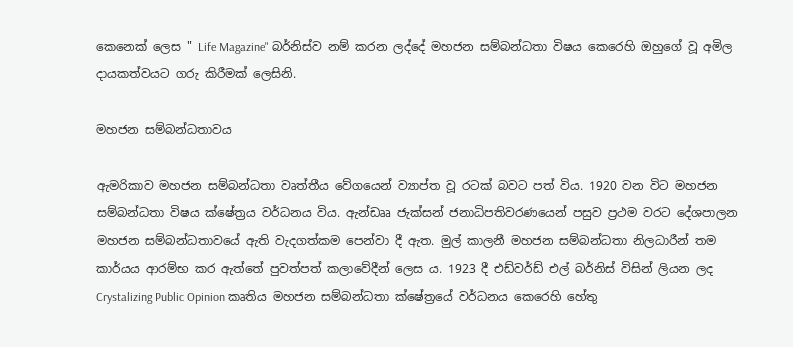කෙනෙක් ලෙස " Life Magazine" බර්නිස්ව නම් කරන ලද්දේ මහජන සම්බන්ධතා විෂය කෙරෙහි ඔහුගේ වූ අමිල දායකත්වයට ගරු කිරීමක් ලෙසිනි.

මහජන සම්බන්ධතාවය

ඇමරිකාව මහජන සම්බන්ධතා වෘත්තීය වේගයෙන් ව්‍යාප්ත වූ රටක් බවට පත් විය. 1920 වන විට මහජන සම්බන්ධතා විෂය ක්ෂේත්‍රය වර්ධනය විය. ඇන්ඩෲ ජැක්සන් ජනාධිපතිවරණයෙන් පසුව ප්‍රථම වරට දේශපාලන මහජන සම්බන්ධතාවයේ ඇති වැදගත්කම පෙන්වා දී ඇත. මුල් කාලනී මහජන සම්බන්ධතා නිලධාරීන් තම කාර්යය ආරම්භ කර ඇත්තේ පුවත්පත් කලාවේදීන් ලෙස ය. 1923 දී එඩ්වර්ඩ් එල් බර්නිස් විසින් ලියන ලද Crystalizing Public Opinion කෘතිය මහජන සම්බන්ධතා ක්ෂේත්‍රයේ වර්ධනය කෙරෙහි හේතු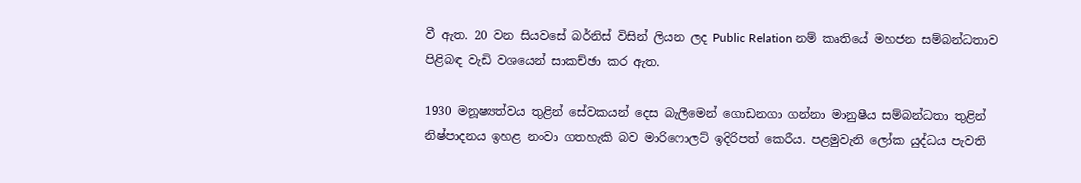වී ඇත. 20 වන සියවසේ බර්නිස් විසින් ලියන ලද Public Relation නම් කෘතියේ මහජන සම්බන්ධතාව පිළිබඳ වැඩි වශයෙන් සාකච්ඡා කර ඇත.

1930 මනූෂ්‍යත්වය තුළින් සේවකයන් දෙස බැලීමෙන් ගොඩනගා ගන්නා මානුෂීය සම්බන්ධතා තුළින් නිෂ්පාදනය ඉහළ නංවා ගතහැකි බව මාරිෆොලට් ඉදිරිපත් කෙරීය. පළමුවැනි ලෝක යුද්ධය පැවති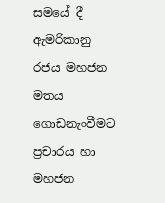සමයේ දී ඇමරිකානු රජය මහජන මතය ගොඩනැංවීමට ප්‍රචාරය හා මහජන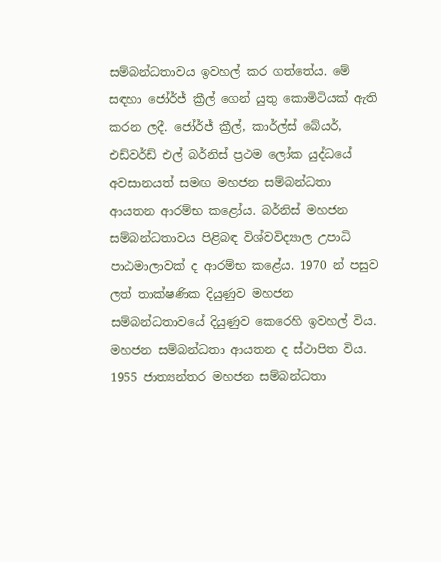සම්බන්ධතාවය ඉවහල් කර ගත්තේය. මේ සඳහා ජෝර්ජ් ක්‍රීල් ගෙන් යුතු කොමිටියක් ඇති කරන ලදී. ජෝර්ජ් ක්‍රීල්, කාර්ල්ස් බේයර්, එඩ්වර්ඩ් එල් බර්නිස් ප්‍රථම ලෝක යුද්ධයේ අවසානයත් සමඟ මහජන සම්බන්ධතා ආයතන ආරම්භ කළෝය. බර්නිස් මහජන සම්බන්ධතාවය පිළිබඳ විශ්වවිද්‍යාල උපාධි පාඨමාලාවක් ද ආරම්භ කළේය. 1970 න් පසුව ලත් තාක්ෂණික දියුණුව මහජන සම්බන්ධතාවයේ දියුණුව කෙරෙහි ඉවහල් විය. මහජන සම්බන්ධතා ආයතන ද ස්ථාපිත විය. 1955 ජාත්‍යන්තර මහජන සම්බන්ධතා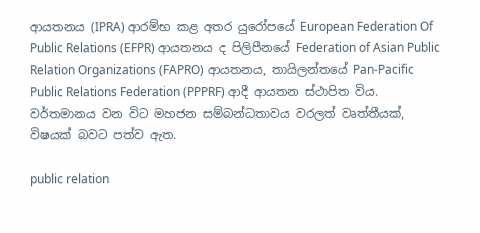ආයතනය (IPRA) ආරම්භ කළ අතර යුරෝපයේ European Federation Of Public Relations (EFPR) ආයතනය ද පිලිපීනයේ Federation of Asian Public Relation Organizations (FAPRO) ආයතනය, තායිලන්තයේ Pan-Pacific Public Relations Federation (PPPRF) ආදී ආයතන ස්ථාපිත විය. වර්තමානය වන විට මහජන සම්බන්ධතාවය වරලත් වෘත්තීයක්, විෂයක් බවට පත්ව ඇත.

public relation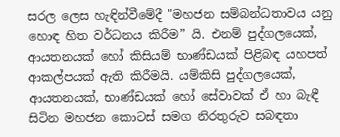සරල ලෙස හැඳින්වීමේදී "මහජන සම්බන්ධතාවය යනු හොඳ හිත වර්ධනය කිරීම” යි. එනම් පුද්ගලයෙක්, ආයතනයක් හෝ කිසියම් භාණ්ඩයක් පිළිබඳ යහපත් ආකල්පයක් ඇති කිරීමයි. යම්කිසි පුද්ගලයෙක්, ආයතනයක්, භාණ්ඩයක් හෝ සේවාවක් ඒ හා බැඳී සිටින මහජන කොටස් සමග නිරතුරුව සබඳතා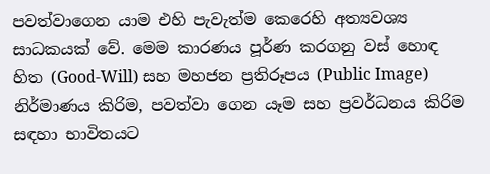පවත්වාගෙන යාම එහි පැවැත්ම කෙරෙහි අත්‍යවශ්‍ය සාධකයක් වේ. මෙම කාරණය පූර්ණ කරගනු වස් හොඳ හිත (Good-Will) සහ මහජන ප්‍රතිරූපය (Public Image) නිර්මාණය කිරිම, පවත්වා ගෙන යෑම සහ ප්‍රවර්ධනය කිරිම සඳහා භාවිතයට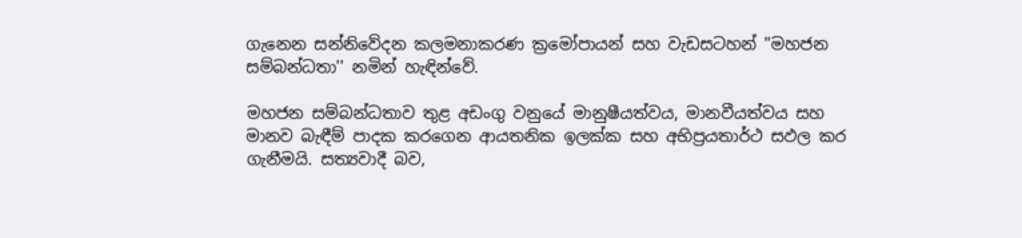ගැනෙන සන්නිවේදන කලමනාකරණ ක්‍රමෝපායන් සහ වැඩසටහන් "මහජන සම්බන්ධතා'' නමින් හැඳින්වේ.

මහජන සම්බන්ධතාව තුළ අඩංගු වනුයේ මානුෂීයත්වය, මානවීයත්වය සහ මානව බැඳීම් පාදක කරගෙන ආයතනික ඉලක්ක සහ අභිප්‍රයතාර්ථ සඵල කර ගැනීමයි. සත්‍යවාදී බව,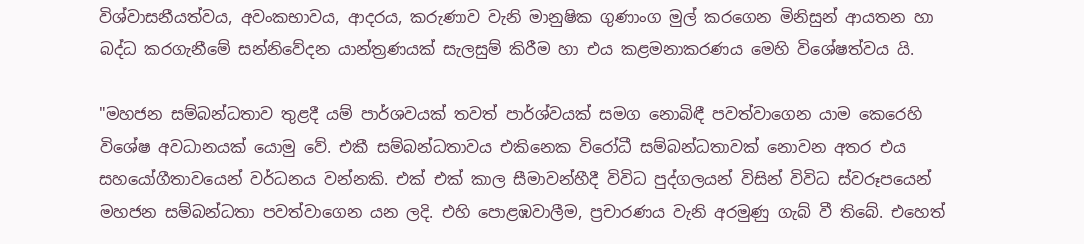විශ්වාසනීයත්වය, අවංකභාවය, ආදරය, කරුණාව වැනි මානුෂික ගුණාංග මුල් කරගෙන මිනිසුන් ආයතන හා බද්ධ කරගැනීමේ සන්නිවේදන යාන්ත්‍රණයක් සැලසුම් කිරීම හා එය කළමනාකරණය මෙහි විශේෂත්වය යි.

"මහජන සම්බන්ධතාව තුළදී යම් පාර්ශවයක් තවත් පාර්ශ්වයක් සමග නොබිඳී පවත්වාගෙන යාම කෙරෙහි විශේෂ අවධානයක් යොමු වේ. එකී සම්බන්ධතාවය එකිනෙක විරෝධී සම්බන්ධතාවක් නොවන අතර එය සහයෝගීතාවයෙන් වර්ධනය වන්නකි. එක් එක් කාල සීමාවන්හීදී විවිධ පුද්ගලයන් විසින් විවිධ ස්වරූපයෙන් මහජන සම්බන්ධතා පවත්වාගෙන යන ලදි. එහි පොළඹවාලීම, ප්‍රචාරණය වැනි අරමුණු ගැබ් වී තිබේ. එහෙත්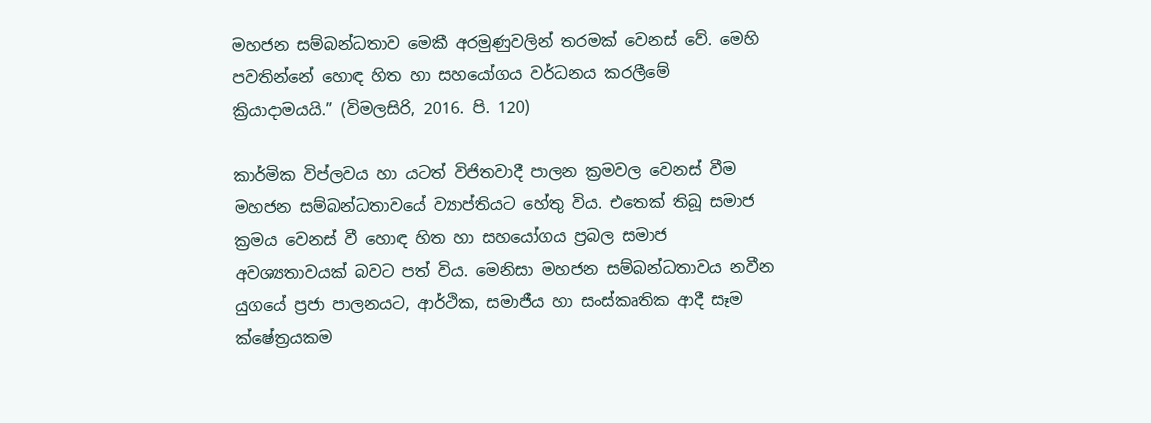මහජන සම්බන්ධතාව මෙකී අරමුණුවලින් තරමක් වෙනස් වේ. මෙහි පවතින්නේ හොඳ හිත හා සහයෝගය වර්ධනය කරලීමේ ක්‍රියාදාමයයි.” (විමලසිරි, 2016. පි. 120)

කාර්මික විප්ලවය හා යටත් විජිතවාදී පාලන ක්‍රමවල වෙනස් වීම මහජන සම්බන්ධතාවයේ ව්‍යාප්තියට හේතු විය. එතෙක් තිබූ සමාජ ක්‍රමය වෙනස් වී හොඳ හිත හා සහයෝගය ප්‍රබල සමාජ අවශ්‍යතාවයක් බවට පත් විය. මෙනිසා මහජන සම්බන්ධතාවය නවීන යුගයේ ප්‍රජා පාලනයට, ආර්ථික, සමාජීය හා සංස්කෘතික ආදී සෑම ක්ෂේත්‍රයකම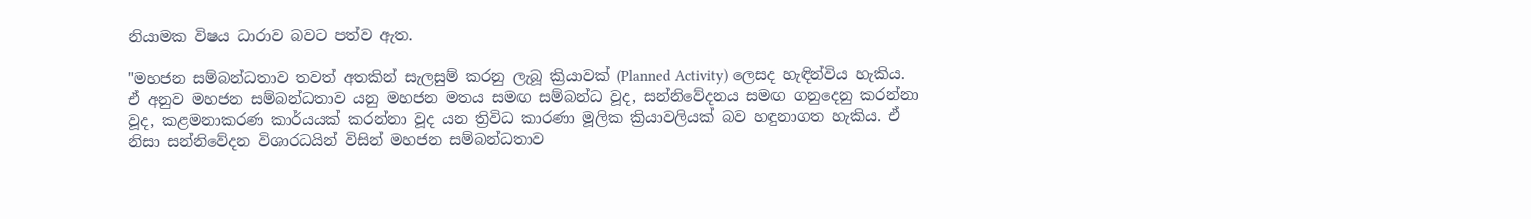නියාමක විෂය ධාරාව බවට පත්ව ඇත.

"මහජන සම්බන්ධතාව තවත් අතකින් සැලසුම් කරනු ලැබූ ක්‍රියාවක් (Planned Activity) ලෙසද හැඳින්විය හැකිය. ඒ අනුව මහජන සම්බන්ධතාව යනු මහජන මතය සමඟ සම්බන්ධ වූද, සන්නිවේදනය සමඟ ගනුදෙනු කරන්නා වූද, කළමනාකරණ කාර්යයක් කරන්නා වූද යන ත්‍රිවිධ කාරණා මූලික ක්‍රියාවලියක් බව හඳුනාගත හැකිය. ඒ නිසා සන්නිවේදන විශාරධයින් විසින් මහජන සම්බන්ධතාව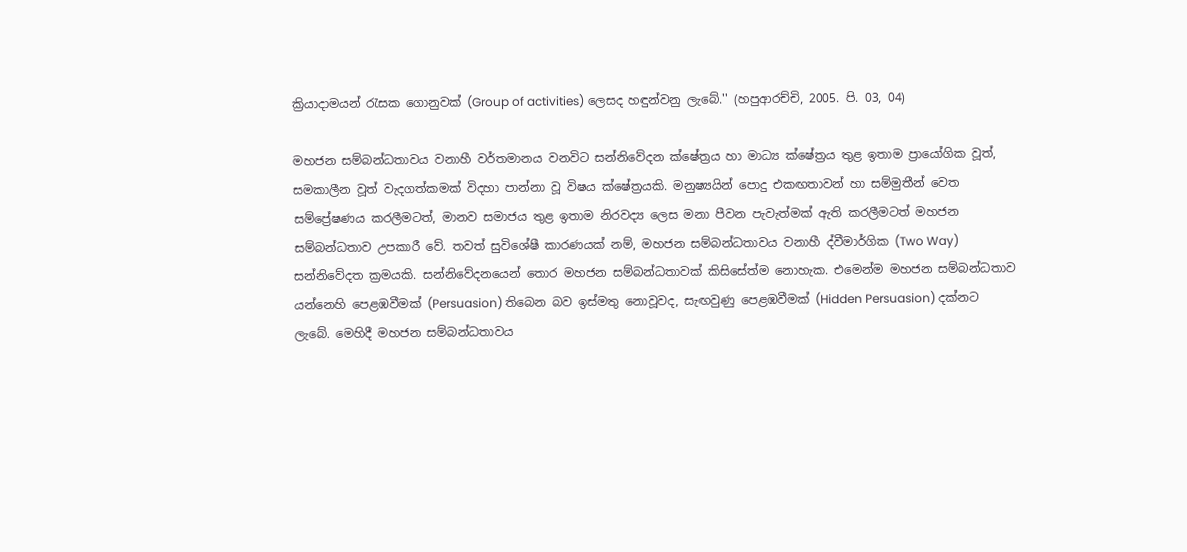ක්‍රියාදාමයන් රැසක ගොනුවක් (Group of activities) ලෙසද හඳුන්වනු ලැබේ.'' (හපුආරච්චි, 2005. පි. 03, 04)

මහජන සම්බන්ධතාවය වනාහී වර්තමානය වනවිට සන්නිවේදන ක්ෂේත්‍රය හා මාධ්‍ය ක්ෂේත්‍රය තුළ ඉතාම ප්‍රායෝගික වූත්, සමකාලීන වූත් වැදගත්කමක් විදහා පාන්නා වූ විෂය ක්ෂේත්‍රයකි. මනුෂ්‍යයින් පොදු එකඟතාවන් හා සම්මුතීන් වෙත සම්ප්‍රේෂණය කරලීමටත්, මානව සමාජය තුළ ඉතාම නිරවද්‍ය ලෙස මනා පීවන පැවැත්මක් ඇති කරලීමටත් මහජන සම්බන්ධතාව උපකාරී වේ. තවත් සුවිශේෂී කාරණයක් නම්, මහජන සම්බන්ධතාවය වනාහී ද්වීමාර්ගික (Two Way) සන්නිවේදත ක්‍රමයකි. සන්නිවේදනයෙන් තොර මහජන සම්බන්ධතාවක් කිසිසේත්ම නොහැක. එමෙන්ම මහජන සම්බන්ධතාව යන්නෙහි පෙළඹවීමක් (Persuasion) තිබෙන බව ඉස්මතු නොවූවද, සැඟවුණු පෙළඹවීමක් (Hidden Persuasion) දක්නට ලැබේ. මෙහිදී මහජන සම්බන්ධතාවය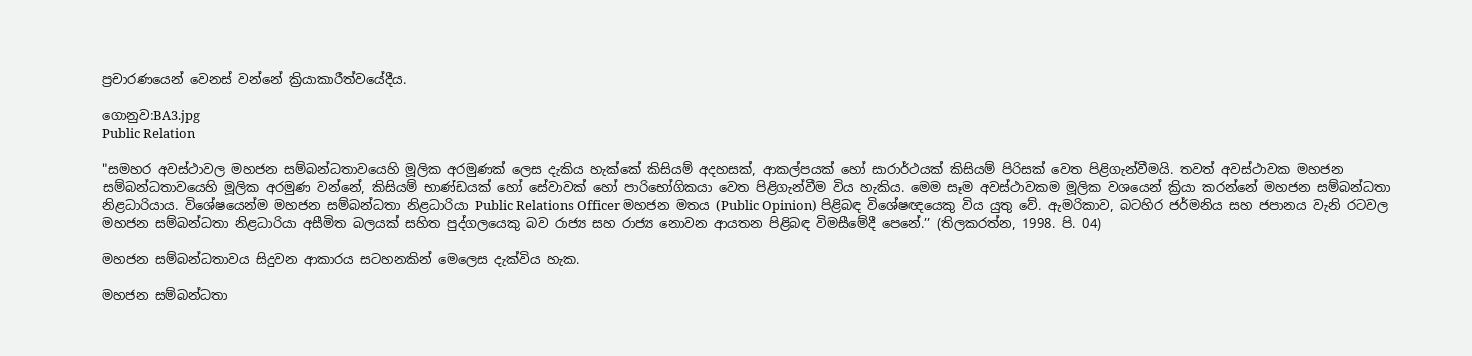ප්‍රචාරණයෙන් වෙනස් වන්නේ ක්‍රියාකාරීත්වයේදීය.

ගොනුව:BA3.jpg
Public Relation

"සමහර අවස්ථාවල මහජන සම්බන්ධතාවයෙහි මූලික අරමුණක් ලෙස දැකිය හැක්කේ කිසියම් අදහසක්, ආකල්පයක් හෝ සාරාර්ථයක් කිසියම් පිරිසක් වෙත පිළිගැන්වීමයි. තවත් අවස්ථාවක මහජන සම්බන්ධතාවයෙහි මූලික අරමුණ වන්නේ, කිසියම් භාණ්ඩයක් හෝ සේවාවක් හෝ පාරිභෝගිකයා වෙත පිළිගැන්වීම විය හැකිය. මෙම සෑම අවස්ථාවකම මූලික වශයෙන් ක්‍රියා කරන්නේ මහජන සම්බන්ධතා නිළධාරියාය. විශේෂයෙන්ම මහජන සම්බන්ධතා නිළධාරියා Public Relations Officer මහජන මතය (Public Opinion) පිළිබඳ විශේෂඥයෙකු විය යුතු වේ. ඇමරිකාව, බටහිර ජර්මනිය සහ ජපානය වැනි රටවල මහජන සම්බන්ධතා නිළධාරියා අසීමිත බලයක් සහිත පුද්ගලයෙකු බව රාජ්‍ය සහ රාජ්‍ය නොවන ආයතන පිළිබඳ විමසීමේදී පෙනේ.’’ (තිලකරත්න, 1998. පි. 04)

මහජන සම්බන්ධතාවය සිදුවන ආකාරය සටහනකින් මෙලෙස දැක්විය හැක.

මහජන සම්බන්ධතා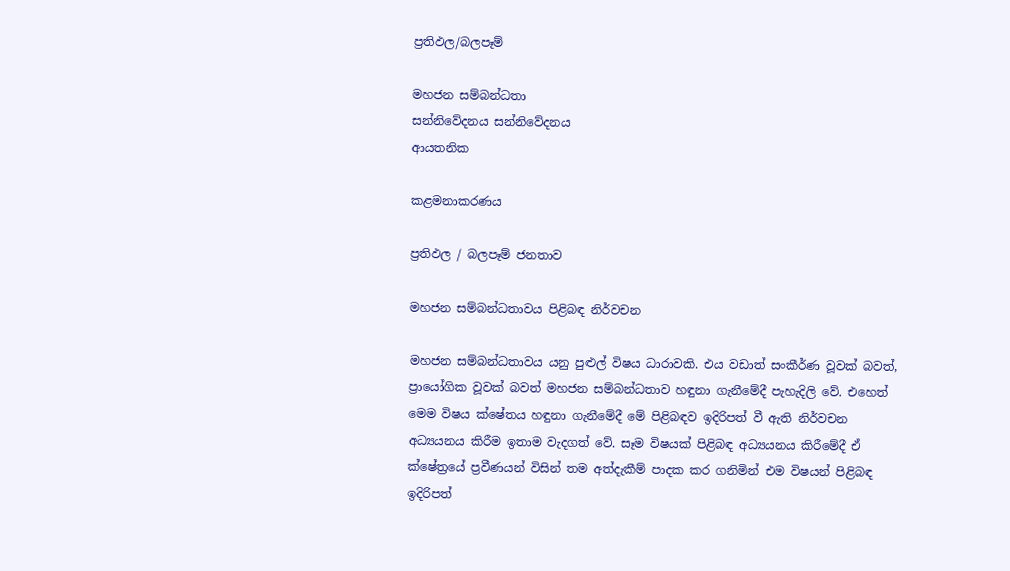ප්‍රතිඵල/බලපෑම්

මහජන සම්බන්ධතා
සන්නිවේදනය සන්නිවේදනය
ආයතනික

කළමනාකරණය

ප්‍රතිඵල / බලපෑම් ජනතාව

මහජන සම්බන්ධතාවය පිළිබඳ නිර්වචන

මහජන සම්බන්ධතාවය යනු පුළුල් විෂය ධාරාවකි. එය වඩාත් සංකීර්ණ වූවක් බවත්, ප්‍රායෝගික වූවක් බවත් මහජන සම්බන්ධතාව හඳුනා ගැනීමේදී පැහැදිලි වේ. එහෙත් මෙම විෂය ක්ෂේතය හඳුනා ගැනීමේදී මේ පිළිබඳව ඉදිරිපත් වී ඇති නිර්වචන අධ්‍යයනය කිරීම ඉතාම වැදගත් වේ. සෑම විෂයක් පිළිබඳ අධ්‍යයනය කිරීමේදී ඒ ක්ෂේත්‍රයේ ප්‍රවීණයන් විසින් තම අත්දැකීම් පාදක කර ගනිමින් එම විෂයන් පිළිබඳ ඉදිරිපත්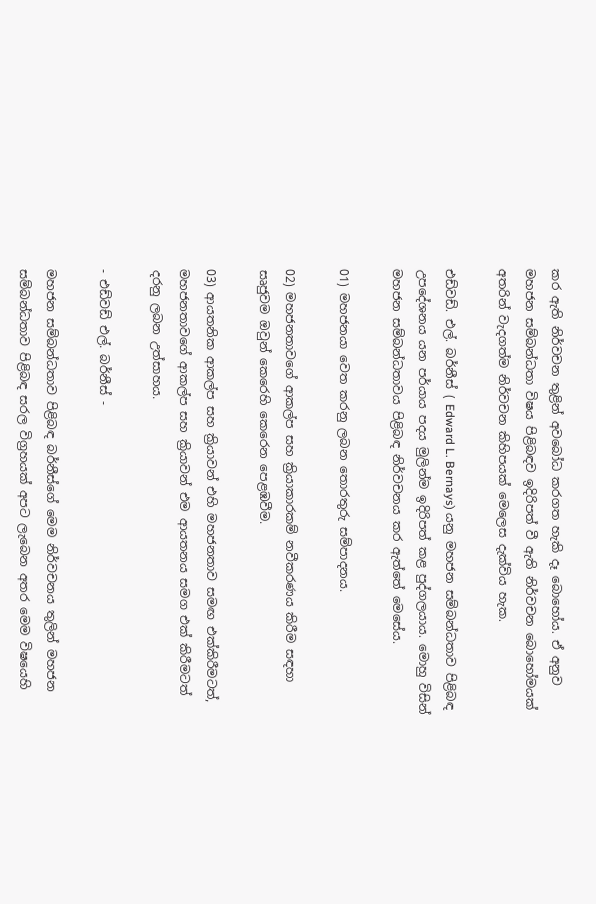කර ඇති නිර්වචන තුළින් අවබෝධ කරගත හැකි දෑ බොහෝය. ඒ අනුව මහජන සම්බන්ධතා විෂය පිළිබඳව ඉදිරිපත් වී ඇති නිර්වචන බොහෝමයක් අතරින් වැදගත්ම නිර්වචන කිහිපයක් මෙලෙස දැක්විය හැක.

එඩ්වඩ්. එල්. බර්නීස් ( Edward L. Bernays) යනු මහජන සම්බන්ධතාව පිළිබඳ උපදේශනය යන පර්යාය පදය මුලින්ම ඉදිරිපත් කළ පුද්ගලයාය. මොහු විසින් මහජන සම්බන්ධතාවය පිළිබඳ නිර්වචනය කර ඇත්තේ මෙසේය.

01) මහජනයා වෙත කරනු ලබන තොරතුරු සම්පාදනය.

02) මහජනතාවගේ ආකල්ප සහ ක්‍රියාකාරකම් නවීකරණය කිරීම සඳහා සෘජුවම ඔවුන් කෙරෙහි කෙරෙන පෙළඹවීම.

03) ආයතනික ආකල්ප සහ ක්‍රියාවන් එහි මහජනතාව සමඟ එක්කිරීමටත්, මහජනතාවගේ ආකල්ප සහ ක්‍රියාවන් එම ආයතනය සමග එක් කිරීමටත් දරනු ලබන උත්සාහය.

- එඩ්වඩ් එල්. බර්නීස් -

මහජන සම්බන්ධතාව පිළිබඳ බර්නීස්ගේ මෙම නිර්වචනය තුලින් මහජන සම්බන්ධතාව පිළිබඳ සරල විග්‍රහයක් අපට ලැබෙන අතර මෙම විෂයෙහි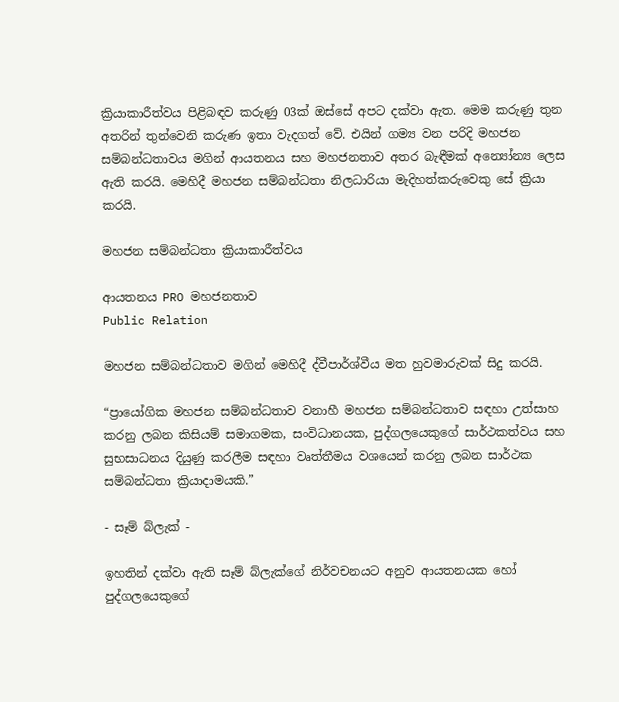ක්‍රියාකාරීත්වය පිළිබඳව කරුණු 03ක් ඔස්සේ අපට දක්වා ඇත. මෙම කරුණු තුන අතරින් තුන්වෙනි කරුණ ඉතා වැදගත් වේ. එයින් ගම්‍ය වන පරිදි මහජන සම්බන්ධතාවය මගින් ආයතනය සහ මහජනතාව අතර බැඳීමක් අන්‍යෝන්‍ය ලෙස ඇති කරයි. මෙහිදී මහජන සම්බන්ධතා නිලධාරියා මැදිහත්කරුවෙකු සේ ක්‍රියා කරයි.

මහජන සම්බන්ධතා ක්‍රියාකාරීත්වය

ආයතනය PRO මහජනතාව
Public Relation

මහජන සම්බන්ධතාව මගින් මෙහිදී ද්වීපාර්ශ්වීය මත හුවමාරුවක් සිදු කරයි.

“ප්‍රායෝගික මහජන සම්බන්ධතාව වනාහී මහජන සම්බන්ධතාව සඳහා උත්සාහ කරනු ලබන කිසියම් සමාගමක, සංවිධානයක, පුද්ගලයෙකුගේ සාර්ථකත්වය සහ සුභසාධනය දියුණු කරලීම සඳහා වෘත්තීමය වශයෙන් කරනු ලබන සාර්ථක සම්බන්ධතා ක්‍රියාදාමයකි.”

- සෑම් බ්ලැක් -

ඉහතින් දක්වා ඇති සෑම් බ්ලැක්ගේ නිර්වචනයට අනුව ආයතනයක හෝ පුද්ගලයෙකුගේ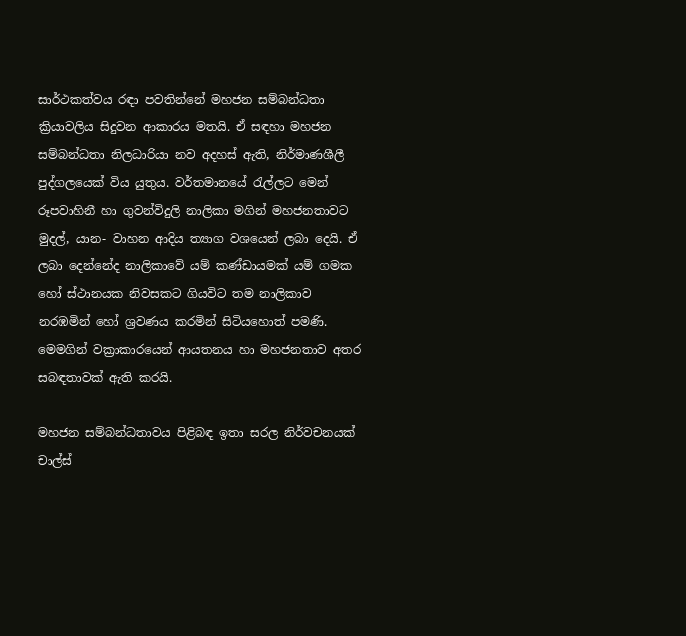සාර්ථකත්වය රඳා පවතින්නේ මහජන සම්බන්ධතා ක්‍රියාවලිය සිදුවන ආකාරය මතයි. ඒ සඳහා මහජන සම්බන්ධතා නිලධාරියා නව අදහස් ඇති, නිර්මාණශීලී පුද්ගලයෙක් විය යුතුය. වර්තමානයේ රැල්ලට මෙන් රූපවාහිනී හා ගුවන්විදුලි නාලිකා මගින් මහජනතාවට මුදල්, යාන- වාහන ආදිය ත්‍යාග වශයෙන් ලබා දෙයි. ඒ ලබා දෙන්නේද නාලිකාවේ යම් කණ්ඩායමක් යම් ගමක හෝ ස්ථානයක නිවසකට ගියවිට තම නාලිකාව නරඹමින් හෝ ශ්‍රවණය කරමින් සිටියහොත් පමණි. මෙමගින් වක්‍රාකාරයෙන් ආයතනය හා මහජනතාව අතර සබඳතාවක් ඇති කරයි.

මහජන සම්බන්ධතාවය පිළිබඳ ඉතා සරල නිර්වචනයක් චාල්ස්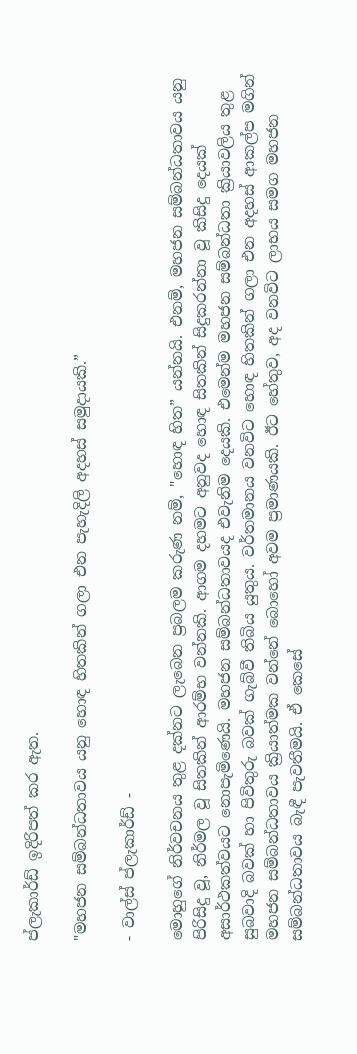ප්ලැකාර්ඩ් ඉදිරිපත් කර ඇත.

"මහජන සම්බන්ධතාවය යනු හොඳ හිතකින් ගලා එන පැහැදිලි අදහස් සමුදායකි.”

- වාල්ස් ප්ලැකාර්ඩ් -

මොහුගේ නිර්වචනය තුළ දක්නට ලැබෙන ප්‍රබලම කරුණ නම්, "හොඳ හිත” යන්නයි. එනම්, මහජන සම්බන්ධතාවය යනු පිරිසිදු වූ, නිර්මල වූ සිතකින් ආරම්භ වන්නකි. ආගම දහමට අනුවද හොඳ සිතකින් සිදුකරන්නා වූ කිසිදු දෙයක් අසාර්ථකත්වයට නොපැමිණෙයි. මහජන සම්බන්ධතාවයද එවැනිම දෙයකි. එමෙන්ම මහජන සම්බන්ධතා ක්‍රියාවලිය තුළ සුබවාදි බවක් හා පිවිතුරු බවක් ගැබ්වී තිබිය යුතුය. වර්තමානය වනවිට හොඳ හිතකින් ගලා එන අදහස් ආකල්ප මගින් මහජන සම්බන්ධතාවය ක්‍රියාත්මක වන්නේ බොහෝ අවම ප්‍රමාණයකි. ඊට හේතුව, අද වනවිට ලාභය සමග මහජන සම්බන්ධතාවය බැඳී පැවතීමයි. ඒ කෙසේ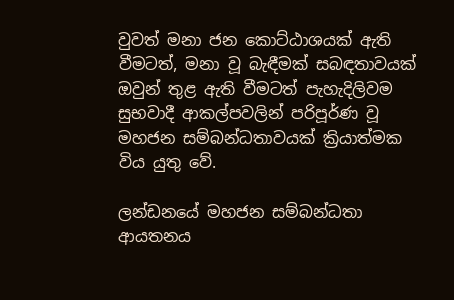වුවත් මනා ජන කොට්ඨාශයක් ඇති වීමටත්, මනා වූ බැඳීමක් සබඳතාවයක් ඔවුන් තුළ ඇති වීමටත් පැහැදිලිවම සුභවාදී ආකල්පවලින් පරිපූර්ණ වූ මහජන සම්බන්ධතාවයක් ක්‍රියාත්මක විය යුතු වේ.

ලන්ඩනයේ මහජන සම්බන්ධතා ආයතනය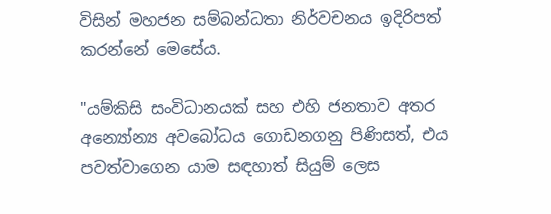විසින් මහජන සම්බන්ධතා නිර්වචනය ඉදිරිපත් කරන්නේ මෙසේය.

"යම්කිසි සංවිධානයක් සහ එහි ජනතාව අතර අන්‍යෝන්‍ය අවබෝධය ගොඩනගනු පිණිසත්, එය පවත්වාගෙන යාම සඳහාත් සියුම් ලෙස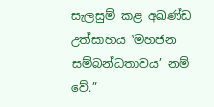සැලසුම් කළ අඛණ්ඩ උත්සාහය ‛මහජන සම්බන්ධතාවය’ නම් වේ.”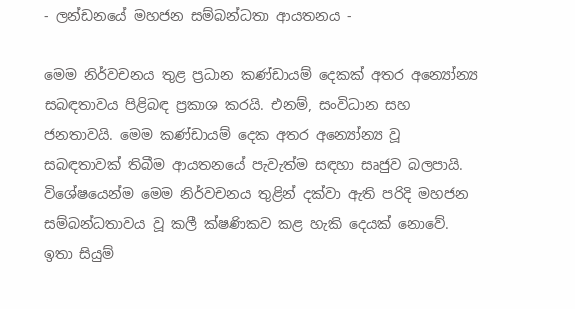- ලන්ඩනයේ මහජන සම්බන්ධතා ආයතනය -

මෙම නිර්වචනය තුළ ප්‍රධාන කණ්ඩායම් දෙකක් අතර අන්‍යෝන්‍ය සබඳතාවය පිළිබඳ ප්‍රකාශ කරයි. එනම්, සංවිධාන සහ ජනතාවයි. මෙම කණ්ඩායම් දෙක අතර අන්‍යෝන්‍ය වූ සබඳතාවක් තිබීම ආයතනයේ පැවැත්ම සඳහා සෘජුව බලපායි. විශේෂයෙන්ම මෙම නිර්වචනය තුළින් දක්වා ඇති පරිදි මහජන සම්බන්ධතාවය වූ කලී ක්ෂණිකව කළ හැකි දෙයක් නොවේ. ඉතා සියුම්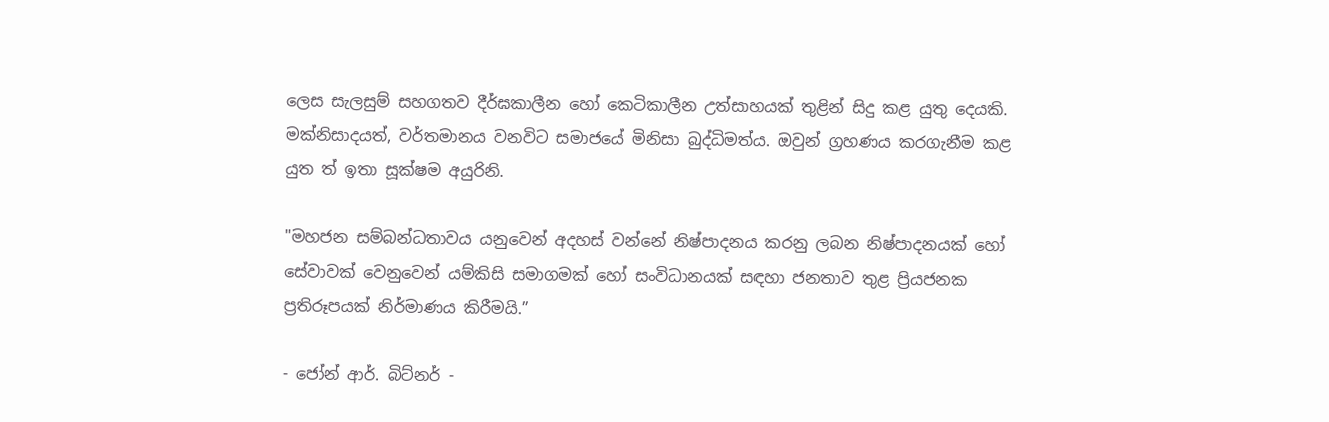ලෙස සැලසුම් සහගතව දීර්ඝකාලීන හෝ කෙටිකාලීන උත්සාහයක් තුළින් සිදු කළ යුතු දෙයකි. මක්නිසාදයත්, වර්තමානය වනවිට සමාජයේ මිනිසා බුද්ධිමත්ය. ඔවුන් ග්‍රහණය කරගැනීම කළ යුත ත් ඉතා සූක්ෂම අයුරිනි.

"මහජන සම්බන්ධතාවය යනුවෙන් අදහස් වන්නේ නිෂ්පාදනය කරනු ලබන නිෂ්පාදනයක් හෝ සේවාවක් වෙනුවෙන් යම්කිසි සමාගමක් හෝ සංවිධානයක් සඳහා ජනතාව තුළ ප්‍රියජනක ප්‍රතිරූපයක් නිර්මාණය කිරීමයි.”

- ජෝන් ආර්. බිට්නර් -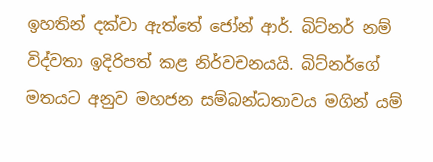ඉහතින් දක්වා ඇත්තේ ජෝන් ආර්. බිට්නර් නම් විද්වතා ඉදිරිපත් කළ නිර්වචනයයි. බිට්නර්ගේ මතයට අනුව මහජන සම්බන්ධතාවය මගින් යම්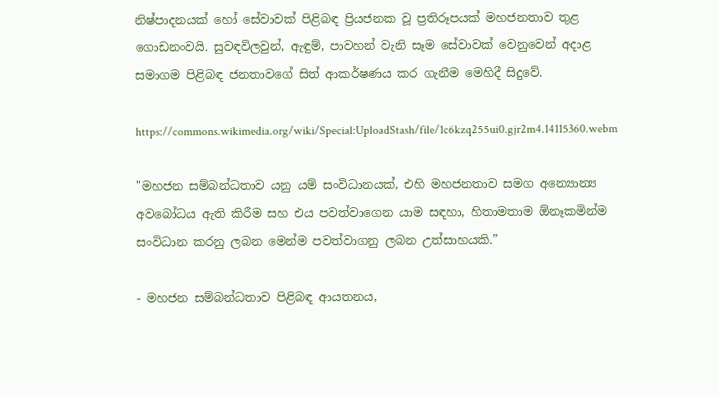නිෂ්පාදනයක් හෝ සේවාවක් පිළිබඳ ප්‍රියජනක වූ ප්‍රතිරූපයක් මහජනතාව තුළ ගොඩනංවයි. සුවඳවිලවුන්, ඇඳුම්, පාවහන් වැනි සෑම සේවාවක් වෙනුවෙන් අදාළ සමාගම පිළිබඳ ජනතාවගේ සිත් ආකර්ෂණය කර ගැනීම මෙහිදී සිදුවේ.

https://commons.wikimedia.org/wiki/Special:UploadStash/file/1c6kzq255ui0.gjr2m4.14115360.webm

"මහජන සම්බන්ධතාව යනු යම් සංවිධානයක්, එහි මහජනතාව සමග අන්‍යොන්‍ය අවබෝධය ඇති කිරීම සහ එය පවත්වාගෙන යාම සඳහා, හිතාමතාම ඕනෑකමින්ම සංවිධාන කරනු ලබන මෙන්ම පවත්වාගනු ලබන උත්සාහයකි.”

- මහජන සම්බන්ධතාව පිළිබඳ ආයතනය,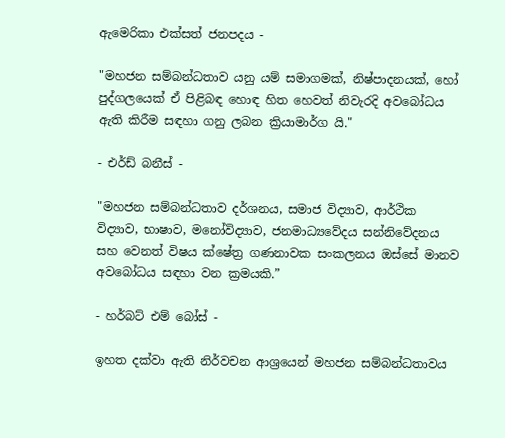ඇමෙරිකා එක්සත් ජනපදය -

"මහජන සම්බන්ධතාව යනු යම් සමාගමක්, නිෂ්පාදනයක්, හෝ පුද්ගලයෙක් ඒ පිළිබඳ හොඳ හිත හෙවත් නිවැරදි අවබෝධය ඇති කිරීම සඳහා ගනු ලබන ක්‍රියාමාර්ග යි."

- එර්ඩ් බනීස් -

"මහජන සම්බන්ධතාව දර්ශනය, සමාජ විද්‍යාව, ආර්ථික විද්‍යාව, භාෂාව, මනෝවිද්‍යාව, ජනමාධ්‍යවේදය සන්නිවේදනය සහ වෙනත් විෂය ක්ෂේත්‍ර ගණනාවක සංකලනය ඔස්සේ මානව අවබෝධය සඳහා වන ක්‍රමයකි.”

- හර්බට් එම් බෝස් -

ඉහත දක්වා ඇති නිර්වචන ආශ්‍රයෙන් මහජන සම්බන්ධතාවය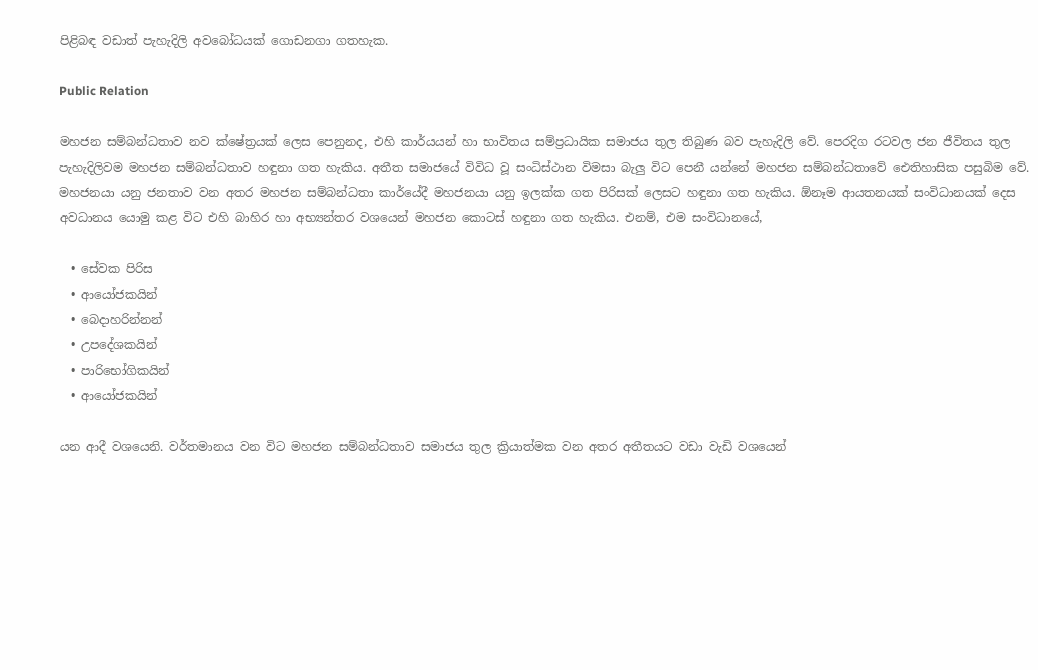පිළිබඳ වඩාත් පැහැදිලි අවබෝධයක් ගොඩනගා ගතහැක.

Public Relation

මහජන සම්බන්ධතාව නව ක්ෂේත්‍රයක් ලෙස පෙනුනද, එහි කාර්යයන් හා භාවිතය සම්ප්‍රධායික සමාජය තුල තිබුණ බව පැහැදිලි වේ. පෙරදිග රටවල ජන ජීවිතය තුල පැහැදිලිවම මහජන සම්බන්ධතාව හඳුනා ගත හැකිය. අතීත සමාජයේ විවිධ වූ සංධිස්ථාන විමසා බැලු විට පෙනී යන්නේ මහජන සම්බන්ධතාවේ ඓතිහාසික පසුබිම වේ. මහජනයා යනු ජනතාව වන අතර මහජන සම්බන්ධතා කාර්යේදී මහජනයා යනු ඉලක්ක ගත පිරිසක් ලෙසට හඳුනා ගත හැකිය. ඕනෑම ආයතනයක් සංවිධානයක් දෙස අවධානය යොමු කළ විට එහි බාහිර හා අභ්‍යන්තර වශයෙන් මහජන කොටස් හඳුනා ගත හැකිය. එනම්, එම සංවිධානයේ,

  • සේවක පිරිස
  • ආයෝජකයින්
  • බෙදාහරින්නන්
  • උපදේශකයින්
  • පාරිභෝගිකයින්
  • ආයෝජකයින්

යන ආදී වශයෙනි. වර්තමානය වන විට මහජන සම්බන්ධතාව සමාජය තුල ක්‍රියාත්මක වන අතර අතීතයට වඩා වැඩි වශයෙන්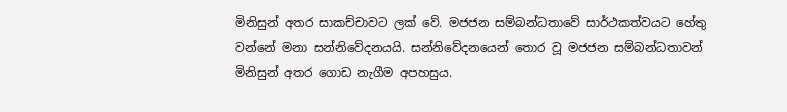මිනිසුන් අතර සාකච්චාවට ලක් වේ. මජජන සම්බන්ධතාවේ සාර්ථකත්වයට හේතු වන්නේ මනා සන්නිවේදනයයි. සන්නිවේදනයෙන් තොර වූ මජජන සම්බන්ධතාවන් මිනිසුන් අතර ගොඩ නැගීම අපහසුය.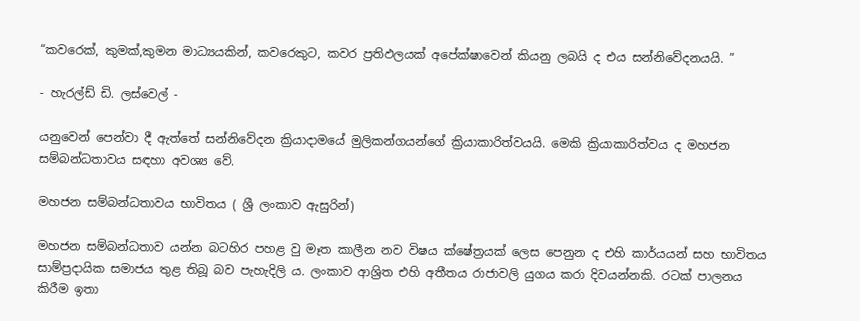“කවරෙක්, කුමක්,කුමන මාධ්‍යයකින්, කවරෙකුට, කවර ප්‍රතිඵලයක් අපේක්ෂාවෙන් කියනු ලබයි ද එය සන්නිවේදනයයි. ”

- හැරල්ඩ් ඩි. ලස්වෙල් -

යනුවෙන් පෙන්වා දී ඇත්තේ සන්නිවේදන ක්‍රියාදාමයේ මුලිකන්ගයන්ගේ ක්‍රියාකාරිත්වයයි. මෙකි ක්‍රියාකාරිත්වය ද මහජන සම්බන්ධතාවය සඳහා අවශ්‍ය වේ.

මහජන සම්බන්ධතාවය භාවිතය ( ශ්‍රී ලංකාව ඇසුරින්)

මහජන සම්බන්ධතාව යන්න බටහිර පහළ වු මෑත කාලීන නව විෂය ක්ෂේත්‍රයක් ලෙස පෙනුන ද එහි කාර්යයන් සහ භාවිතය සාම්ප්‍රදායික සමාජය තුළ තිබූ බව පැහැදිලි ය. ලංකාව ආශ්‍රිත එහි අතීතය රාජාවලි යුගය කරා දිවයන්නකි. රටක් පාලනය කිරීම ඉතා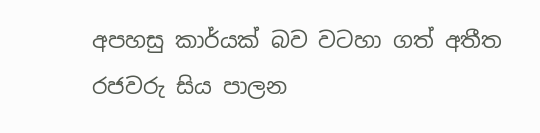අපහසු කාර්යක් බව වටහා ගත් අතීත රජවරු සිය පාලන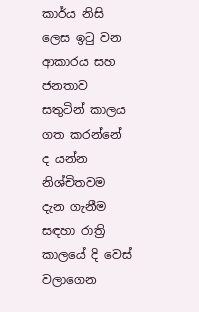කාර්ය නිසි ලෙස ඉටු වන ආකාරය සහ ජනතාව සතුටින් කාලය ගත කරන්නේ ද යන්න නිශ්චිතවම දැන ගැනීම සඳහා රාත්‍රි කාලයේ දි වෙස් වලාගෙන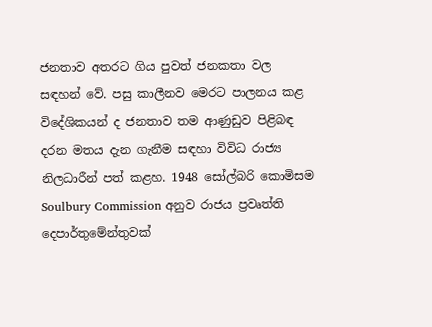ජනතාව අතරට ගිය පුවත් ජනකතා වල සඳහන් වේ. පසු කාලීනව මෙරට පාලනය කළ විදේශිකයන් ද ජනතාව තම ආණුඩුව පිළිබඳ දරන මතය දැන ගැනීම සඳහා විවිධ රාජ්‍ය නිලධාරීන් පත් කළහ. 1948 සෝල්බරි කොමිසම Soulbury Commission අනුව රාජය ප්‍රවෘත්ති දෙපාර්තුමේන්තුවක්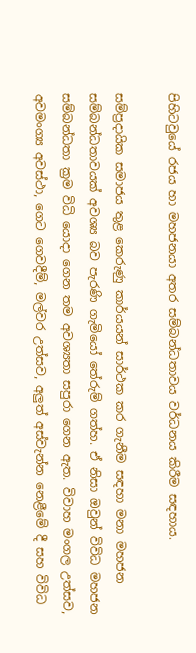පිහිටවුයේ රජය හා මහජනයා අතර සම්බන්ධතාවය වර්ධනය කිරීම සඳහාය.

සම්ප්‍රදායික සමාජය තුළ කෙරුණු කාර්යයන් සාර්ථක කර ගැනීම සඳහා මනා මහජන සම්බන්ධතාවයක් අවශ්‍ය බව පැරණි ගැමියෝ තේරුම් ගත්හ. ඒ නිසා ඔවුන් විවිධ මහජන සම්බන්ධතා ක්‍රම විධි යොදා ගෙන තම අවශ්‍යතා සපුරා ගෙන ඇත. විවාහ මංගල උත්සව, අවමංග්‍ය අවස්ථා, ගෙට ගෙවදීම්, මල්වර උත්සව, අලුත් අස්වැන්න නෙළීමේ දී සහ විවිධ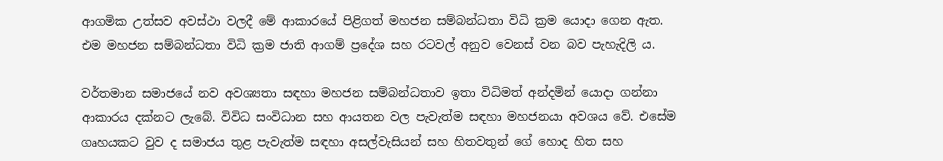ආගමික උත්සව අවස්ථා වලදී මේ ආකාරයේ පිළිගත් මහජන සම්බන්ධතා විධි ක්‍රම යොදා ගෙන ඇත. එම මහජන සම්බන්ධතා විධි ක්‍රම ජාති ආගම් ප්‍රදේශ සහ රටවල් අනුව වෙනස් වන බව පැහැදිලි ය.

වර්තමාන සමාජයේ නව අවශ්‍යතා සඳහා මහජන සම්බන්ධතාව ඉතා විධිමත් අන්දමින් යොදා ගන්නා ආකාරය දක්නට ලැබේ. විවිධ සංවිධාන සහ ආයතන වල පැවැත්ම සඳහා මහජනයා අවශය වේ. එසේම ගෘහයකට වුව ද සමාජය තුළ පැවැත්ම සඳහා අසල්වැසියන් සහ හිතවතුන් ගේ හොද හිත සහ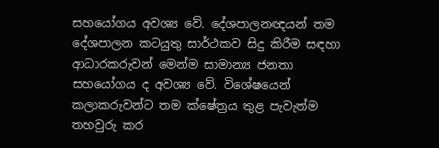සහයෝගය අවශ්‍ය වේ. දේශපාලනඥයන් තම දේශපාලන කටයුතු සාර්ථකව සිදු කිරීම සඳහා ආධාරකරුවන් මෙන්ම සාමාන්‍ය ජනතා සහයෝගය ද අවශ්‍ය වේ. විශේෂයෙන් කලාකරුවන්ට තම ක්ෂේත්‍රය තුළ පැවැත්ම තහවුරු කර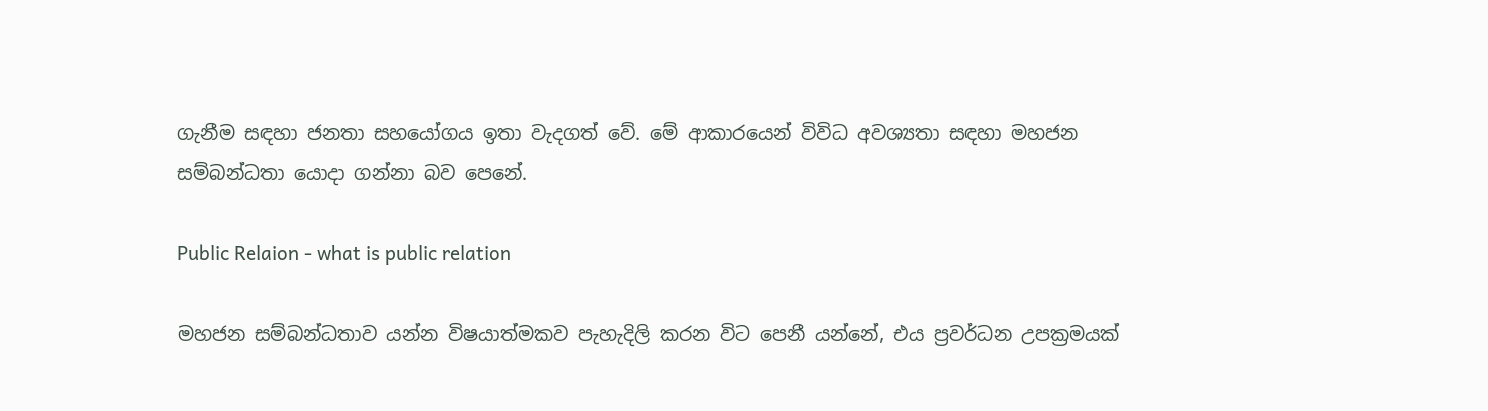ගැනීම සඳහා ජනතා සහයෝගය ඉතා වැදගත් වේ. මේ ආකාරයෙන් විවිධ අවශ්‍යතා සඳහා මහජන සම්බන්ධතා යොදා ගන්නා බව පෙනේ.

Public Relaion - what is public relation

මහජන සම්බන්ධතාව යන්න විෂයාත්මකව පැහැදිලි කරන විට පෙනී යන්නේ, එය ප්‍රවර්ධන උපක්‍රමයක්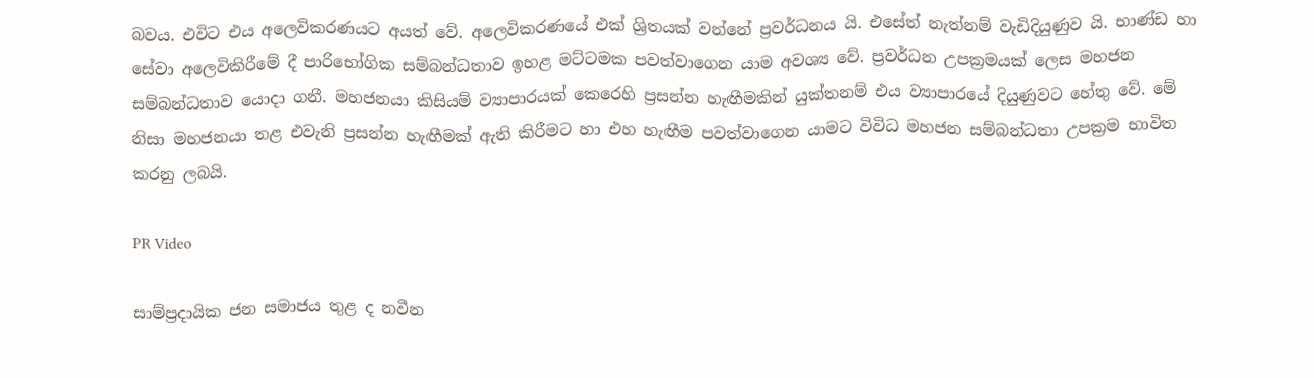බවය. එවිට එය අලෙවිකරණයට අයත් වේ. අලෙවිකරණයේ එක් ශ්‍රිතයක් වන්නේ ප්‍රවර්ධනය යි. එසේත් නැත්නම් වැඩිදියුණුව යි. භාණ්ඩ හා සේවා අලෙවිකිරීමේ දී පාරිභෝගික සම්බන්ධතාව ඉහළ මට්ටමක පවත්වාගෙන යාම අවශ්‍ය වේ. ප්‍රවර්ධන උපක්‍රමයක් ලෙස මහජන සම්බන්ධතාව යොදා ගනී. මහජනයා කිසියම් ව්‍යාපාරයක් කෙරෙහි ප්‍රසන්න හැඟීමකින් යුක්තනම් එය ව්‍යාපාරයේ දියුණුවට හේතු වේ. මේ නිසා මහජනයා තළ එවැනි ප්‍රසන්න හැඟීමක් ඇති කිරීමට හා එහ හැඟීම පවත්වාගෙන යාමට විවිධ මහජන සම්බන්ධතා උපක්‍රම භාවිත කරනු ලබයි.

PR Video

සාම්ප්‍රදායික ජන සමාජය තුළ ද නවීන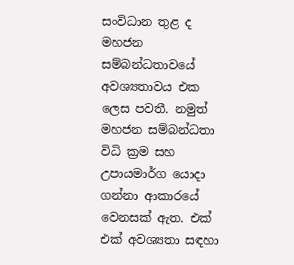සංවිධාන තුළ ද මහජන සම්බන්ධතාවයේ අවශ්‍යතාවය එක ලෙස පවතී. නමුත් මහජන සම්බන්ධතා විධි ක්‍රම සහ උපායමාර්ග යොදා ගන්නා ආකාරයේ වෙනසක් ඇත. එක් එක් අවශ්‍යතා සඳහා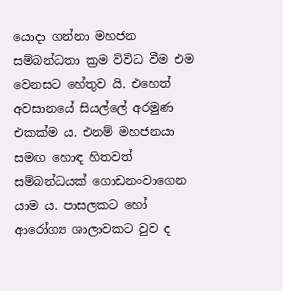යොදා ගන්නා මහජන සම්බන්ධතා ක්‍රම විවිධ වීම එම වෙනසට හේතුව යි. එහෙත් අවසානයේ සියල්ලේ අරමුණ එකක්ම ය. එනම් මහජනයා සමඟ හොඳ හිතවත් සම්බන්ධයක් ගොඩනංවාගෙන යාම ය. පාසලකට හෝ ආරෝග්‍ය ශාලාවකට වුව ද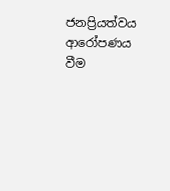ජනප්‍රියත්වය ආරෝපණය වීම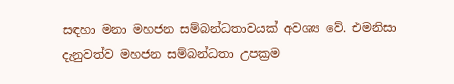සඳහා මනා මහජන සම්බන්ධතාවයක් අවශ්‍ය වේ. එමනිසා දැනුවත්ව මහජන සම්බන්ධතා උපක්‍රම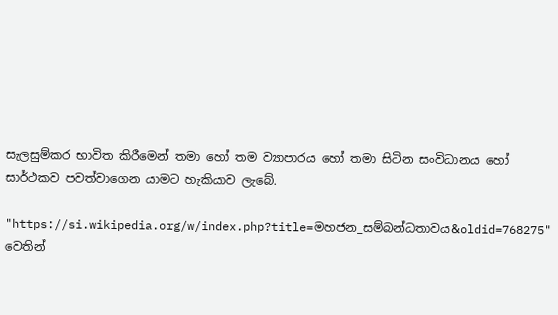සැලසුම්කර භාවිත කිරීමෙන් තමා හෝ තම ව්‍යාපාරය හෝ තමා සිටින සංවිධානය හෝ සාර්ථකව පවත්වාගෙන යාමට හැකියාව ලැබේ.

"https://si.wikipedia.org/w/index.php?title=මහජන_සම්බන්ධතාවය&oldid=768275" වෙතින්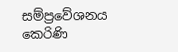සම්ප්‍රවේශනය කෙරිණි